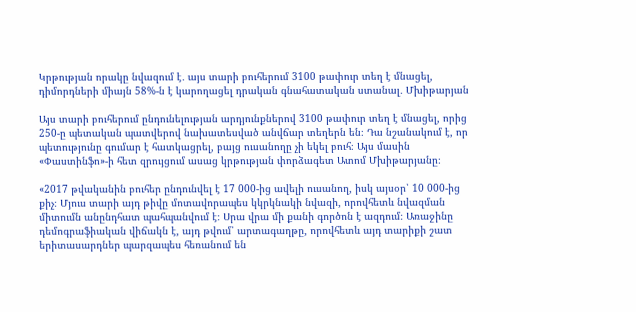Կրթության որակը նվազում է․ այս տարի բուհերում 3100 թափուր տեղ է մնացել, դիմորդների միայն 58%-ն է կարողացել դրական գնահատական ստանալ․ Մխիթարյան

Այս տարի բուհերում ընդունելության արդյունքներով 3100 թափուր տեղ է մնացել, որից 250-ը պետական պատվերով նախատեսված անվճար տեղերն են։ Դա նշանակում է, որ պետությունը գումար է հատկացրել, բայց ուսանողը չի եկել բուհ։ Այս մասին «Փաստինֆո»-ի հետ զրույցում ասաց կրթության փորձագետ Ատոմ Մխիթարյանը։

«2017 թվականին բուհեր ընդունվել է 17 000-ից ավելի ուսանող, իսկ այսօր՝ 10 000-ից քիչ։ Մյուս տարի այդ թիվը մոտավորապես կկրկնակի նվազի, որովհետև նվազման միտումն անընդհատ պահպանվում է։ Սրա վրա մի քանի գործոն է ազդում։ Առաջինը դեմոգրաֆիական վիճակն է, այդ թվում՝ արտագաղթը, որովհետև այդ տարիքի շատ երիտասարդներ պարզապես հեռանում են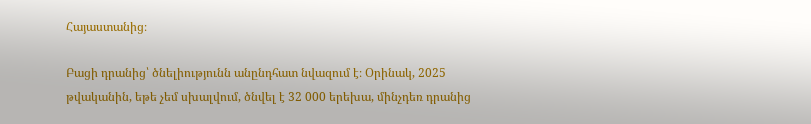Հայաստանից։

Բացի դրանից՝ ծնելիությունն անընդհատ նվազում է։ Օրինակ, 2025 թվականին, եթե չեմ սխալվում, ծնվել է 32 000 երեխա, մինչդեռ դրանից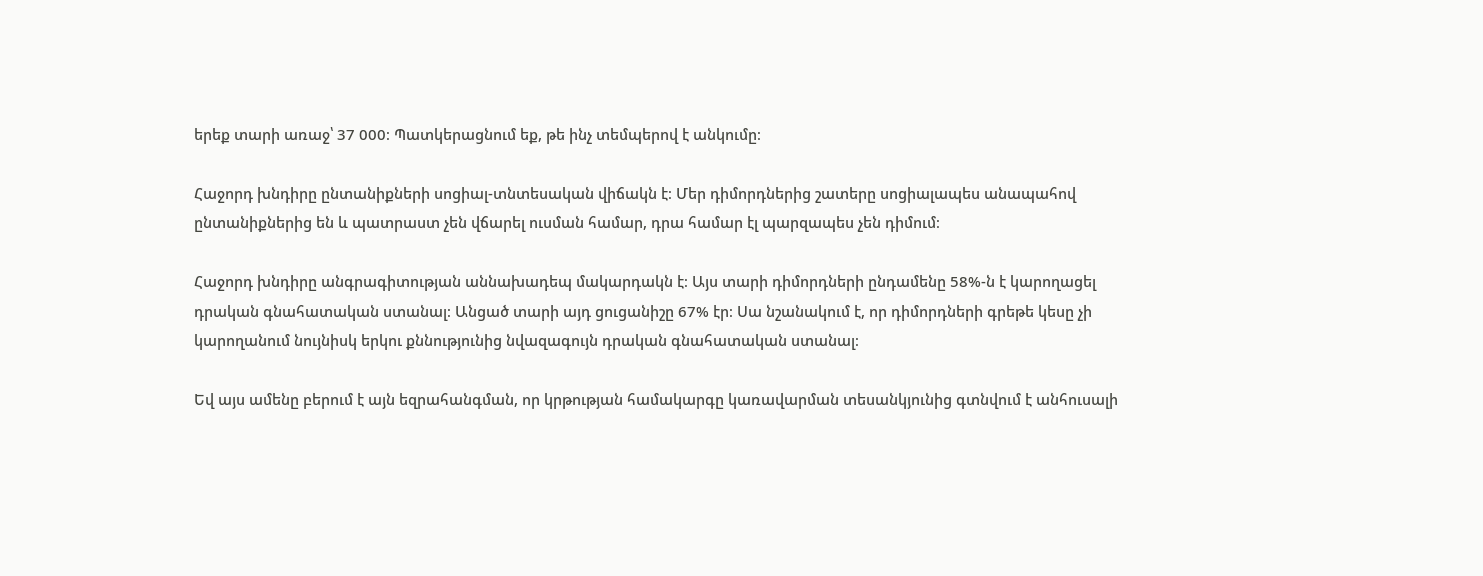երեք տարի առաջ՝ 37 000։ Պատկերացնում եք, թե ինչ տեմպերով է անկումը։

Հաջորդ խնդիրը ընտանիքների սոցիալ-տնտեսական վիճակն է։ Մեր դիմորդներից շատերը սոցիալապես անապահով ընտանիքներից են և պատրաստ չեն վճարել ուսման համար, դրա համար էլ պարզապես չեն դիմում։

Հաջորդ խնդիրը անգրագիտության աննախադեպ մակարդակն է։ Այս տարի դիմորդների ընդամենը 58%-ն է կարողացել դրական գնահատական ստանալ։ Անցած տարի այդ ցուցանիշը 67% էր։ Սա նշանակում է, որ դիմորդների գրեթե կեսը չի կարողանում նույնիսկ երկու քննությունից նվազագույն դրական գնահատական ստանալ։

Եվ այս ամենը բերում է այն եզրահանգման, որ կրթության համակարգը կառավարման տեսանկյունից գտնվում է անհուսալի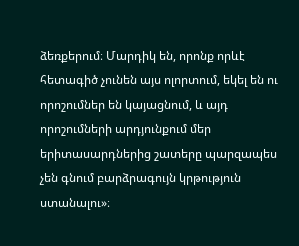ձեռքերում։ Մարդիկ են, որոնք որևէ հետագիծ չունեն այս ոլորտում, եկել են ու որոշումներ են կայացնում, և այդ որոշումների արդյունքում մեր երիտասարդներից շատերը պարզապես չեն գնում բարձրագույն կրթություն ստանալու»։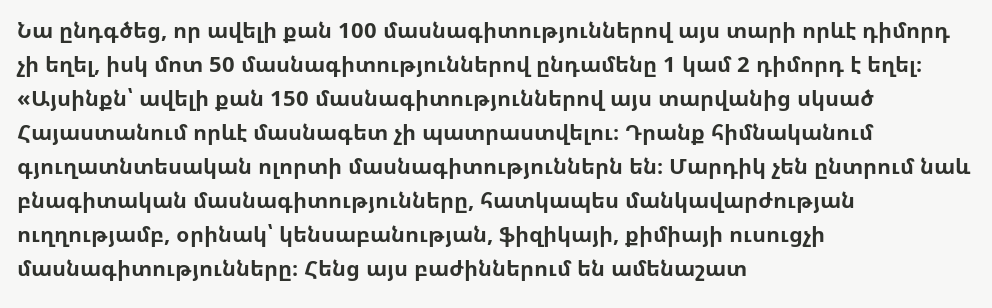Նա ընդգծեց, որ ավելի քան 100 մասնագիտություններով այս տարի որևէ դիմորդ չի եղել, իսկ մոտ 50 մասնագիտություններով ընդամենը 1 կամ 2 դիմորդ է եղել։
«Այսինքն՝ ավելի քան 150 մասնագիտություններով այս տարվանից սկսած Հայաստանում որևէ մասնագետ չի պատրաստվելու։ Դրանք հիմնականում գյուղատնտեսական ոլորտի մասնագիտություններն են։ Մարդիկ չեն ընտրում նաև բնագիտական մասնագիտությունները, հատկապես մանկավարժության ուղղությամբ, օրինակ՝ կենսաբանության, ֆիզիկայի, քիմիայի ուսուցչի մասնագիտությունները։ Հենց այս բաժիններում են ամենաշատ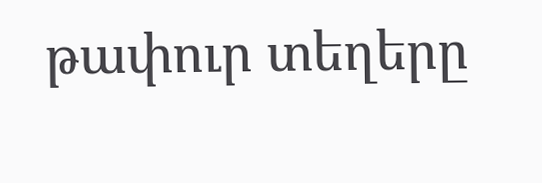թափուր տեղերը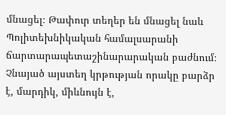մնացել։ Թափուր տեղեր են մնացել նաև Պոլիտեխնիկական համալսարանի ճարտարապետաշինարարական բաժնում։ Չնայած այստեղ կրթության որակը բարձր է, մարդիկ, միևնույն է,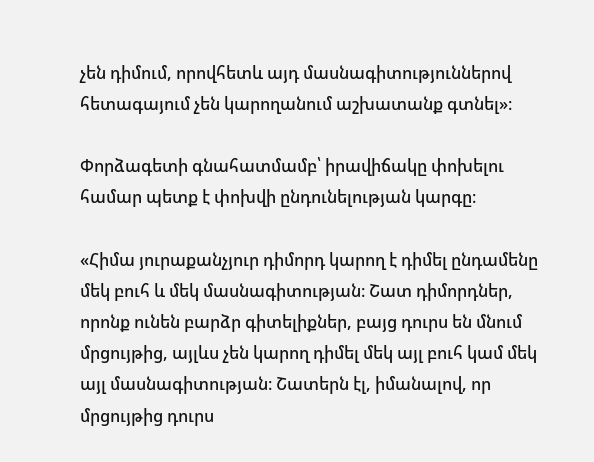չեն դիմում, որովհետև այդ մասնագիտություններով հետագայում չեն կարողանում աշխատանք գտնել»։

Փորձագետի գնահատմամբ՝ իրավիճակը փոխելու համար պետք է փոխվի ընդունելության կարգը։

«Հիմա յուրաքանչյուր դիմորդ կարող է դիմել ընդամենը մեկ բուհ և մեկ մասնագիտության։ Շատ դիմորդներ, որոնք ունեն բարձր գիտելիքներ, բայց դուրս են մնում մրցույթից, այլևս չեն կարող դիմել մեկ այլ բուհ կամ մեկ այլ մասնագիտության։ Շատերն էլ, իմանալով, որ մրցույթից դուրս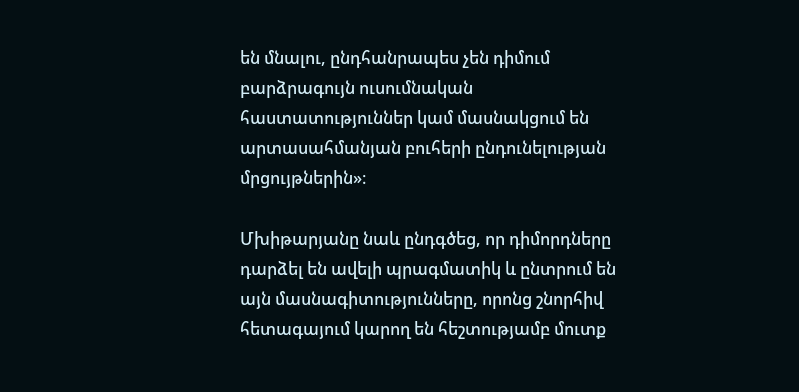են մնալու, ընդհանրապես չեն դիմում բարձրագույն ուսումնական հաստատություններ կամ մասնակցում են արտասահմանյան բուհերի ընդունելության մրցույթներին»։

Մխիթարյանը նաև ընդգծեց, որ դիմորդները դարձել են ավելի պրագմատիկ և ընտրում են այն մասնագիտությունները, որոնց շնորհիվ հետագայում կարող են հեշտությամբ մուտք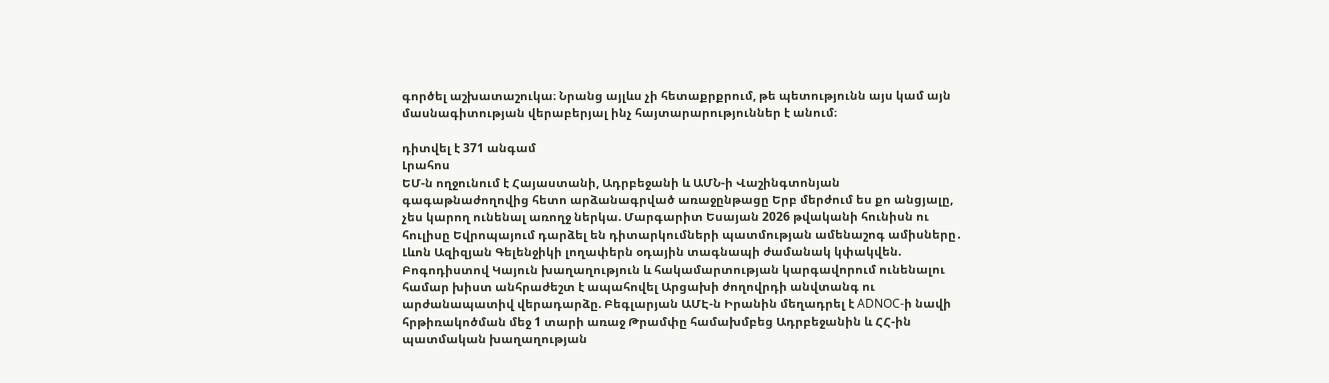գործել աշխատաշուկա։ Նրանց այլևս չի հետաքրքրում, թե պետությունն այս կամ այն մասնագիտության վերաբերյալ ինչ հայտարարություններ է անում։

դիտվել է 371 անգամ
Լրահոս
ԵՄ-ն ողջունում է Հայաստանի, Ադրբեջանի և ԱՄՆ-ի Վաշինգտոնյան գագաթնաժողովից հետո արձանագրված առաջընթացը Երբ մերժում ես քո անցյալը, չես կարող ունենալ առողջ ներկա. Մարգարիտ Եսայան 2026 թվականի հունիսն ու հուլիսը Եվրոպայում դարձել են դիտարկումների պատմության ամենաշոգ ամիսները․ Լևոն Ազիզյան Գելենջիկի լողափերն օդային տագնապի ժամանակ կփակվեն. Բոգոդիստով Կայուն խաղաղություն և հակամարտության կարգավորում ունենալու համար խիստ անհրաժեշտ է ապահովել Արցախի ժողովրդի անվտանգ ու արժանապատիվ վերադարձը. Բեգլարյան ԱՄԷ-ն Իրանին մեղադրել է ADNOC-ի նավի հրթիռակոծման մեջ 1 տարի առաջ Թրամփը համախմբեց Ադրբեջանին և ՀՀ-ին պատմական խաղաղության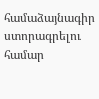համաձայնագիր ստորագրելու համար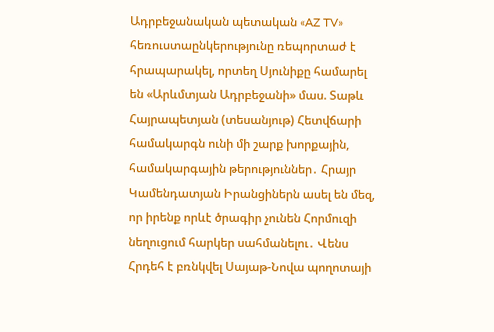Ադրբեջանական պետական «AZ TV» հեռուստաընկերությունը ռեպորտաժ է հրապարակել, որտեղ Սյունիքը համարել են «Արևմտյան Ադրբեջանի» մաս. Տաթև Հայրապետյան (տեսանյութ) Հետվճարի համակարգն ունի մի շարք խորքային, համակարգային թերություններ․ Հրայր Կամենդատյան Իրանցիներն ասել են մեզ, որ իրենք որևէ ծրագիր չունեն Հորմուզի նեղուցում հարկեր սահմանելու․ Վենս Հրդեհ է բռնկվել Սայաթ-Նովա պողոտայի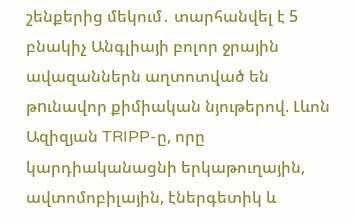շենքերից մեկում․ տարհանվել է 5 բնակիչ Անգլիայի բոլոր ջրային ավազաններն աղտոտված են թnւնավոր քիմիական նյութերով. Լևոն Ազիզյան TRIPP-ը, որը կարդիականացնի երկաթուղային, ավտոմոբիլային, էներգետիկ և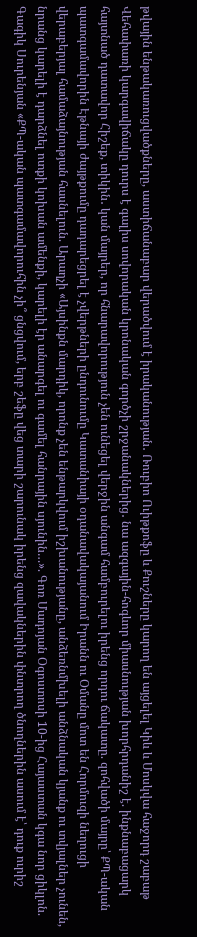թվային ենթակառուցվածքները, աստիճանաբար վերածվում է իրականության․ Ռուբիո Ուիթքոֆը և Քուշները կարող են այցելել Կիև և Մոսկվա հաջորդ շաբաթ Վեհափառի կարգավիճակը դուրս է գալիս սովորական կրոնական գործչի շրջանակներից․ նա ազգային-հոգևոր միասնության խորհրդանիշ է. ինքնաբացարկ հայտնած դատավոր Հիշեք, տիկին․ կան մայրեր, որ հնարավորություն չեն ունեցել վերջին անգամ համբուրելու իրենց որդու ճակատը. զոհվածի մայրը՝ ՔՊ-ական պատգամավորին Էթնայի ժայթքումը դադարեցրել է չվերթների ընդունումը Կատանիայի օդանավակայանում Իրանն ու Օմանը մոտ են Հորմուզի նեղուցի վերաբերյալ համաձայնության հասնելուն. Արաղչի «Այսինքն մարդիկ, որոնք չեն ենթարկվում իշխանությանը, անձեռնմխելի անձնական կյանք ու տվյալներ չունեն, նրանց կարելի է դարձնել ոտքի կոխան ամենքի, կարելի էր անարգել ու գամել հանրային սյունին…». Գոռ Մադոյան Օգոստոսի 10-ից Հայաստան կգա նոր ցիկլոն. Գագիկ Սուրենյան «ՔՊ-ական պատգամավորուհին չի՞ ցնցվում, երբ շեֆը վեց տարի շարունակ իրենց զավակներին փնտրող ծնողներին ասում է՝ դուք ուրիշ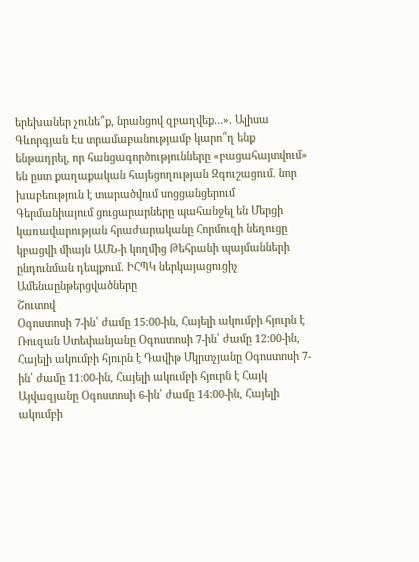երեխաներ չունե՞ք, նրանցով զբաղվեք…». Ալիսա Գևորգյան Էս տրամաբանությամբ կարո՞ղ ենք ենթադրել, որ հանցագործությունները «բացահայտվում» են ըստ քաղաքական հայեցողության Զգուշացում. նոր խաբեություն է տարածվում սոցցանցերում Գերմանիայում ցուցարարները պահանջել են Մերցի կառավարության հրաժարականը Հորմուզի նեղուցը կբացվի միայն ԱՄՆ-ի կողմից Թեհրանի պայմանների ընդունման դեպքում. ԻՀՊԿ ներկայացուցիչ
Ամենաընթերցվածները
Շուտով
Օգոստոսի 7-ին՝ ժամը 15։00-ին, Հայելի ակումբի հյուրն է Ռուզան Ստեփանյանը Օգոստոսի 7-ին՝ ժամը 12։00-ին, Հայելի ակումբի հյուրն է Դավիթ Մկրտչյանը Օգոստոսի 7-ին՝ ժամը 11։00-ին, Հայելի ակումբի հյուրն է Հայկ Այվազյանը Օգոստոսի 6-ին՝ ժամը 14։00-ին, Հայելի ակումբի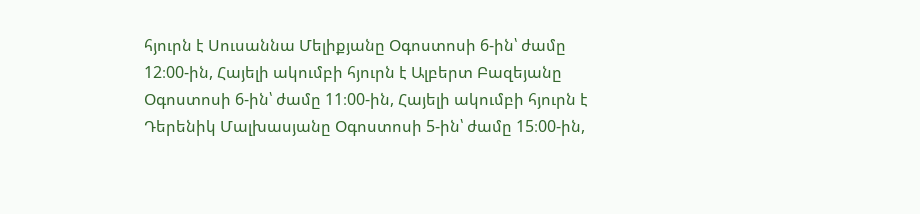հյուրն է Սուսաննա Մելիքյանը Օգոստոսի 6-ին՝ ժամը 12։00-ին, Հայելի ակումբի հյուրն է Ալբերտ Բազեյանը Օգոստոսի 6-ին՝ ժամը 11։00-ին, Հայելի ակումբի հյուրն է Դերենիկ Մալխասյանը Օգոստոսի 5-ին՝ ժամը 15։00-ին,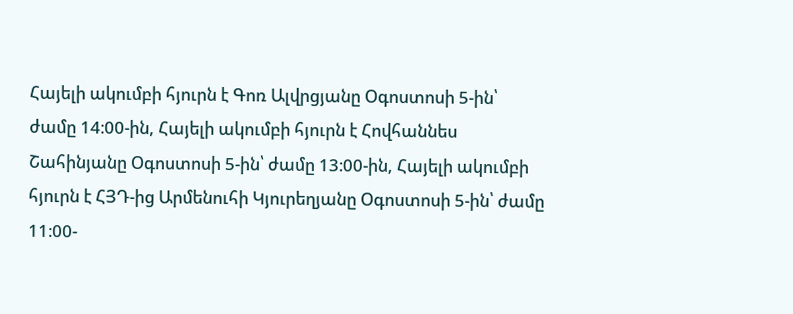Հայելի ակումբի հյուրն է Գոռ Ալվրցյանը Օգոստոսի 5-ին՝ ժամը 14։00-ին, Հայելի ակումբի հյուրն է Հովհաննես Շահինյանը Օգոստոսի 5-ին՝ ժամը 13։00-ին, Հայելի ակումբի հյուրն է ՀՅԴ-ից Արմենուհի Կյուրեղյանը Օգոստոսի 5-ին՝ ժամը 11։00-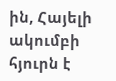ին, Հայելի ակումբի հյուրն է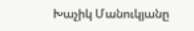Խաչիկ Մանուկյանը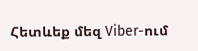Հետևեք մեզ Viber-ում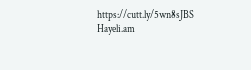https://cutt.ly/5wn8sJBS
Hayeli.am